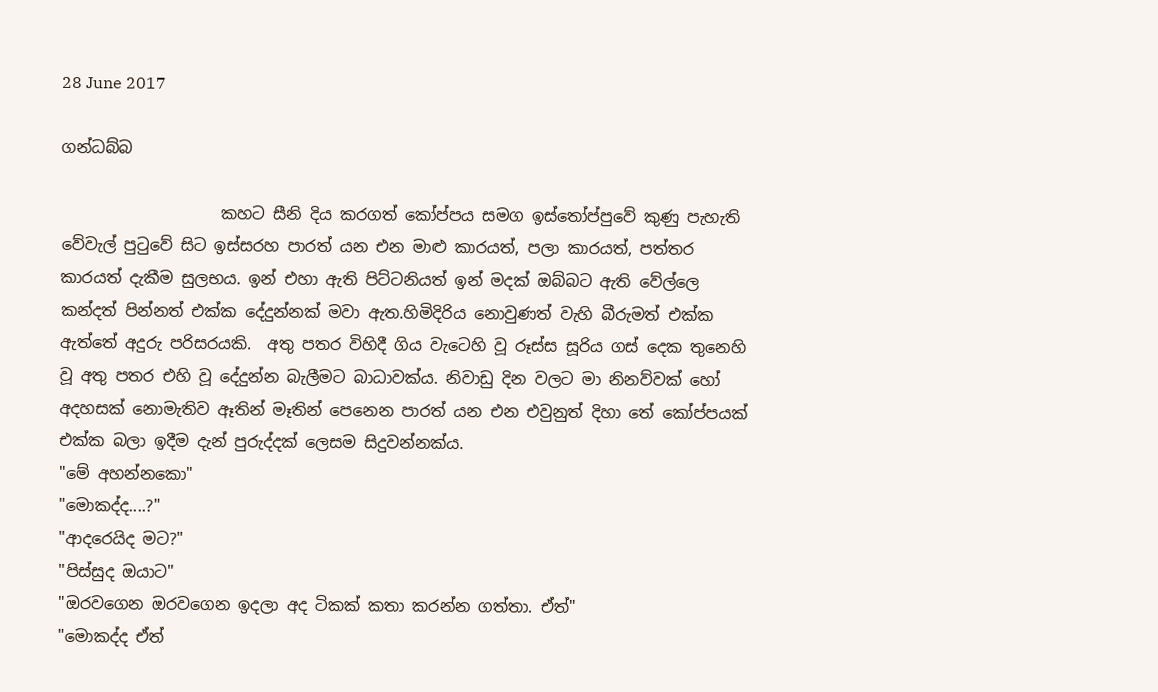28 June 2017

ගන්ධබ්බ

                    කහට සීනි දිය කරගත් කෝප්පය සමග ඉස්තෝප්පුවේ කුණු පැහැති වේවැල් පුටුවේ සිට ඉස්සරහ පාරත් යන එන මාළු කාරයත්, පලා කාරයත්, පත්තර කාරයත් දැකීම සුලභය. ඉන් එහා ඇති පිට්ටනියත් ඉන් මදක් ඔබ්බට ඇති වේල්ලෙ කන්දත් පින්නත් එක්ක දේදුන්නක් මවා ඇත.හිමිදිරිය නොවුණත් වැහි බීරුමත් එක්ක ඇත්තේ අදුරු පරිසරයකි.  අතු පතර විහිදී ගිය වැටෙහි වූ රූස්ස සූරිය ගස් දෙක තුනෙහි වූ අතු පතර එහි වූ දේදුන්න බැලීමට බාධාවක්ය. නිවාඩු දින වලට මා නිනව්වක් හෝ අදහසක් නොමැතිව ඈතින් මෑතින් පෙනෙන පාරත් යන එන එවුනුත් දිහා තේ කෝප්පයක් එක්ක බලා ඉදීම දැන් පුරුද්දක් ලෙසම සිදුවන්නක්ය.
"මේ අහන්නකො"
"මොකද්ද....?"
"ආදරෙයිද මට?"
"පිස්සුද ඔයාට"
"ඔරවගෙන ඔරවගෙන ඉදලා අද ටිකක් කතා කරන්න ගත්තා. ඒත්"
"මොකද්ද ඒත්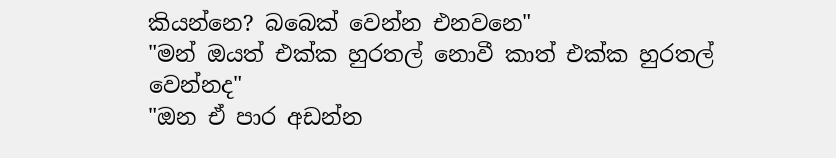කියන්නෙ? බබෙක් වෙන්න එනවනෙ"
"මන් ඔයත් එක්ක හුරතල් නොවී කාත් එක්ක හුරතල් වෙන්නද"
"ඔන ඒ පාර අඩන්න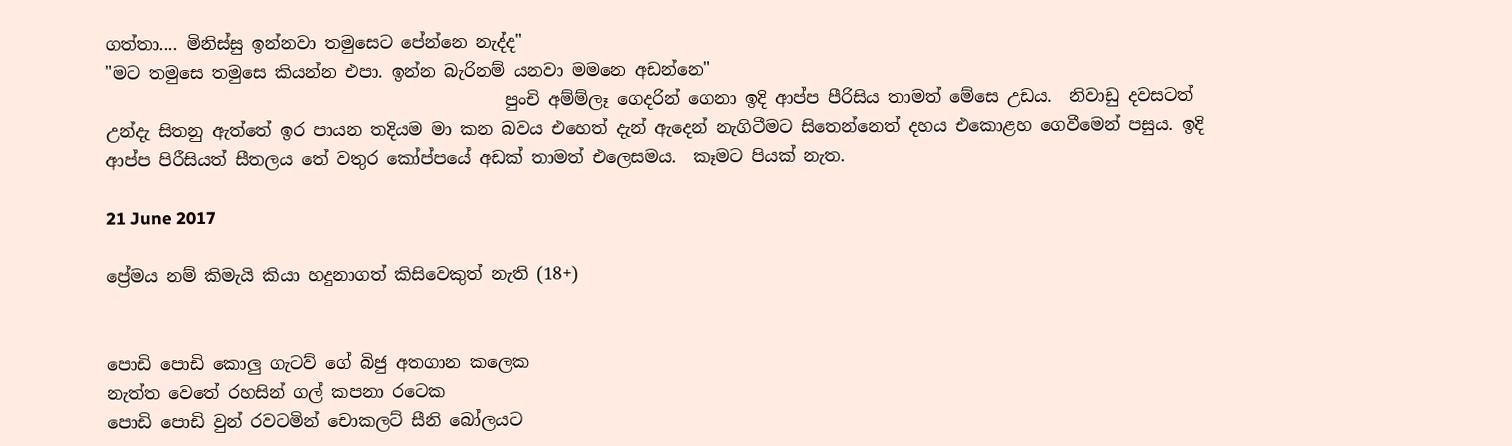ගත්තා.... මිනිස්සු ඉන්නවා තමුසෙට පේන්නෙ නැද්ද"
"මට තමුසෙ තමුසෙ කියන්න එපා. ඉන්න බැරිනම් යනවා මමනෙ අඩන්නෙ"
                                               පුංචි අම්ම්ලෑ ගෙදරින් ගෙනා ඉදි ආප්ප පීරිසිය තාමත් මේසෙ උඩය.  නිවාඩු දවසටත් උන්දැ සිතනු ඇත්තේ ඉර පායන තදියම මා කන බවය එහෙත් දැන් ඇදෙන් නැගිටීමට සිතෙන්නෙත් දහය එකොළහ ගෙවීමෙන් පසුය. ඉදි ආප්ප පිරීසියත් සීතලය තේ වතුර කෝප්පයේ අඩක් තාමත් එලෙසමය.  කෑමට පියක් නැත.

21 June 2017

ප්‍රේමය නම් කිමැයි කියා හදුනාගත් කිසිවෙකුත් නැති (18+)


පොඩි පොඩි කොලු ගැටව් ගේ බිජු අතගාන කලෙක
නැත්ත වෙතේ රහසින් ගල් කපනා රටෙක
පොඩි පොඩි වුන් රවටමින් චොකලට් සීනි බෝලයට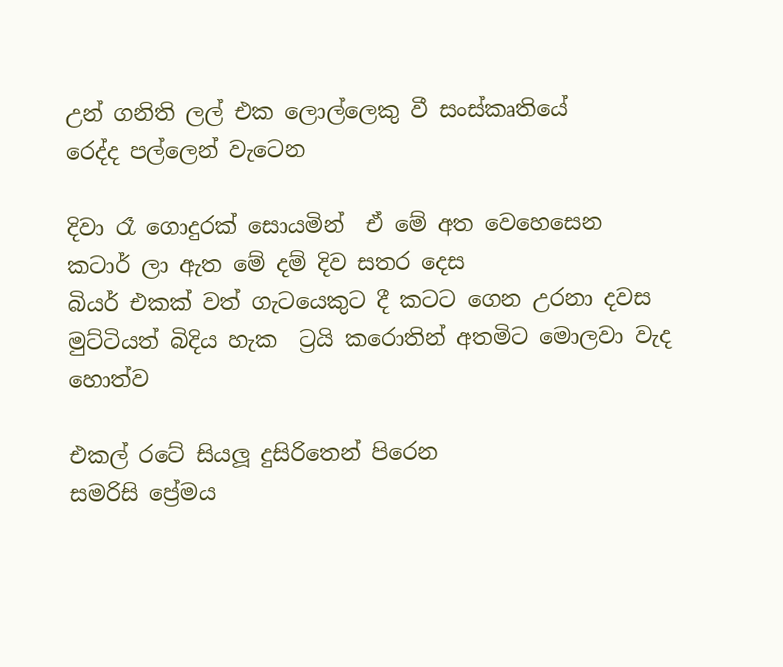උන් ගනිති ලල් එක ලොල්ලෙකු වී සංස්කෘතියේ
රෙද්ද පල්ලෙන් වැටෙන

දිවා රෑ ගොදුරක් සොයමින්  ඒ මේ අත වෙහෙසෙන
කටාර් ලා ඇත මේ දම් දිව සතර දෙස
බියර් එකක් වත් ගැටයෙකුට දී කටට ගෙන උරනා දවස
මුට්ටියත් බිදිය හැක  ට්‍රයි කරොතින් අතමිට මොලවා වැද හොත්ව

එකල් රටේ සියලූ දුසිරිතෙන් පිරෙන
සමරිසි ප්‍රේමය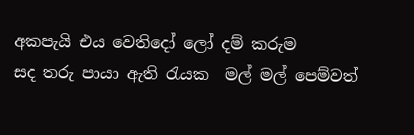අකපැයි එය වෙතිදෝ ලෝ දම් කරුම
සද තරු පායා ඇති රැයක  මල් මල් පෙම්වත්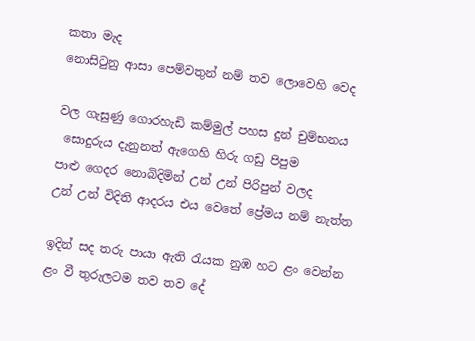කතා මැද
නොසිටුනු ආසා පෙම්වතුන් නම් තව ලොවෙහි වෙද

වල ගැසුණු ගොරහැඩි කම්මුල් පහස දුන් චුම්භනය
 සොදුරුය දැනුනත් ඇගෙහි හිරු ගඩු පිපුම
පාළු ගෙදර නොබිදිමින් උන් උන් පිරිපුන් වලද
උන් උන් විදිති ආදරය එය වෙතේ ප්‍රේමය නම් නැත්ත

ඉදින් සද තරු පායා ඇති රැයක නුඹ හට ළං වෙන්න
ළං වී තුරුලටම තව තව දේ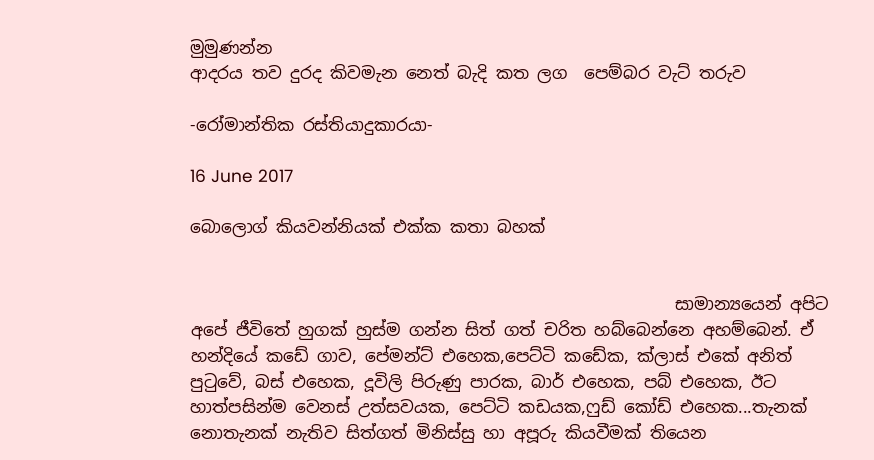මුමුණන්න
ආදරය තව දුරද කිවමැන නෙත් බැදි කත ලග  පෙම්බර වැට් තරුව

-රෝමාන්තික රස්තියාදුකාරයා-

16 June 2017

බොලොග් කියවන්නියක් එක්ක කතා බහක්


                                                         සාමාන්‍යයෙන් අපිට අපේ ජීවිතේ හුගක් හුස්ම ගන්න සිත් ගත් චරිත හබ්බෙන්නෙ අහම්බෙන්. ඒ හන්දියේ කඩේ ගාව, පේමන්ට් එහෙක,පෙට්ටි කඩේක, ක්ලාස් එකේ අනිත් පුටුවේ, බස් එහෙක, දූවිලි පිරුණු පාරක, බාර් එහෙක, පබ් එහෙක, ඊට හාත්පසින්ම වෙනස් උත්සවයක, පෙට්ටි කඩයක,ෆුඩ් කෝඩ් එහෙක...තැනක් නොතැනක් නැතිව සිත්ගත් මිනිස්සු හා අපූරු කියවීමක් තියෙන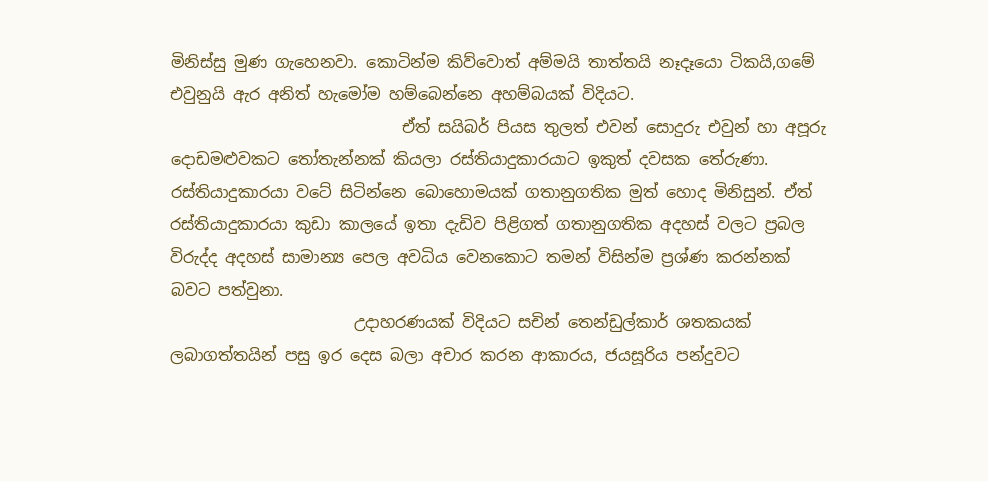මිනිස්සු මුණ ගැහෙනවා. කොටින්ම කිව්වොත් අම්මයි තාත්තයි නෑදෑයො ටිකයි,ගමේ එවුනුයි ඇර අනිත් හැමෝම හම්බෙන්නෙ අහම්බයක් විදියට.
                             ඒත් සයිබර් පියස තුලත් එවන් සොදුරු එවුන් හා අපූරු දොඩමළුවකට තෝතැන්නක් කියලා රස්තියාදුකාරයාට ඉකුත් දවසක තේරුණා.  රස්තියාදුකාරයා වටේ සිටින්නෙ බොහොමයක් ගතානුගතික මුත් හොද මිනිසුන්. ඒත් රස්තියාදුකාරයා කුඩා කාලයේ ඉතා දැඩිව පිළිගත් ගතානුගතික අදහස් වලට ප්‍රබල විරුද්ද අදහස් සාමාන්‍ය පෙල අවධිය වෙනකොට තමන් විසින්ම ප්‍රශ්ණ කරන්නක් බවට පත්වුනා.
                       උදාහරණයක් විදියට සචින් තෙන්ඩුල්කාර් ශතකයක් ලබාගත්තයින් පසු ඉර දෙස බලා අචාර කරන ආකාරය, ජයසූරිය පන්දුවට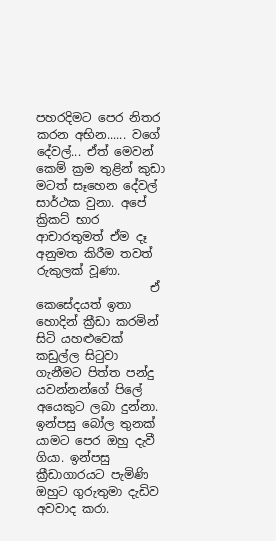පහරදිමට පෙර නිතර කරන අභින...... වගේ දේවල්... ඒත් මෙවන් කෙම් ක්‍රම තුළින් කුඩා මටත් සෑහෙන දේවල් සාර්ථක වුනා. අපේ ක්‍රිකට් භාර ආචාරතුමත් ඒම දෑ අනුමත කිරීම තවත් රුකුලක් වූණා.
                   ඒ කෙසේදයත් ඉතා හොදින් ක්‍රීඩා කරමින් සිටි යහළුවෙක් කඩුල්ල සිටුවා ගැනීමට පිත්ත පන්දු යවන්නන්ගේ පිලේ අයෙකුට ලබා දුන්නා. ඉන්පසු බෝල තුනක් යාමට පෙර ඔහු දැවී ගියා. ඉන්පසු ක්‍රීඩාගාරයට පැමිණි ඔහුට ගුරුතුමා දැඩිව අවවාද කරා.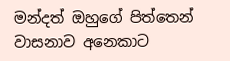මන්දත් ඔහුගේ පිත්තෙන් වාසනාව අනෙකාට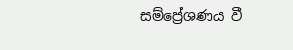සම්ප්‍රේශණය වී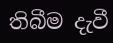තිබීම දැවී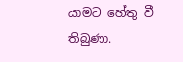යාමට හේතු වී තිබුණා.